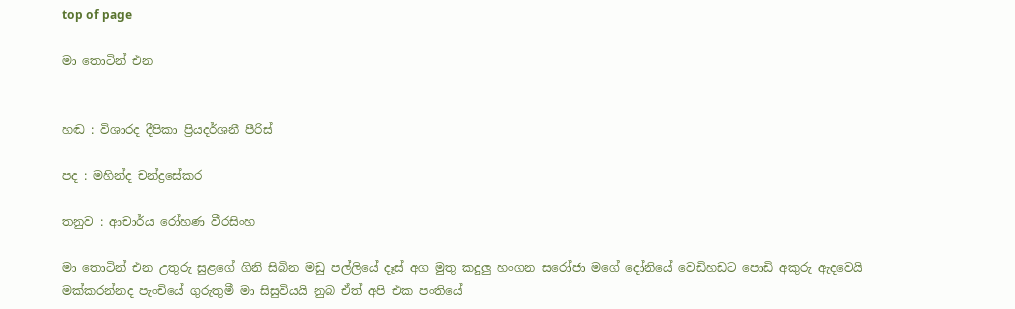top of page

මා තොටින් එන


හඬ : විශාරද දීපිකා ප්‍රියදර්ශනී පීරිස්

පද : මහින්ද චන්ද්‍රසේකර

තනුව : ආචාර්ය රෝහණ වීරසිංහ

මා තොටින් එන උතුරු සුළගේ ගිනි සිබින මඩු පල්ලියේ දෑස් අග මුතු කදුලු හංගන සරෝජා මගේ දෝනියේ වෙඩිහඩට පොඩි අකුරු ඇදවෙයි මක්කරන්නද පැංචියේ ගුරුතුමී මා සිසුවියයි නුබ ඒත් අපි එක පංතියේ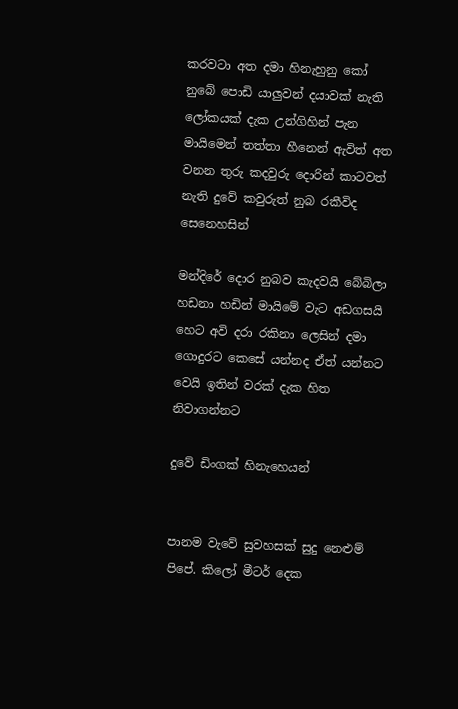කරවටා අත දමා හිනැහුනු කෝ නුබේ පොඩි යාලුවන් දයාවක් නැති ලෝකයක් දැක උන්ගිහින් පැන මායිමෙන් තත්තා හීනෙන් ඇවිත් අත වනන තුරු කදවුරු දොරින් කාටවත් නැති දුවේ කවුරුත් නුබ රකීවිද සෙනෙහසින්

මන්දිරේ දොර නුබව කැදවයි බේබිලා හඩනා හඩින් මායිමේ වැට අඩගසයි හෙට අවි දරා රකිනා ලෙසින් දමා ගොදුරට කෙසේ යන්නද ඒත් යන්නට වෙයි ඉතින් වරක් දැක හිත නිවාගන්නට

දුවේ ඩිංගක් හිනැහෙයන්


පානම වැවේ සුවහසක් සුදු නෙළුම් පිපේ. කිලෝ මීටර් දෙක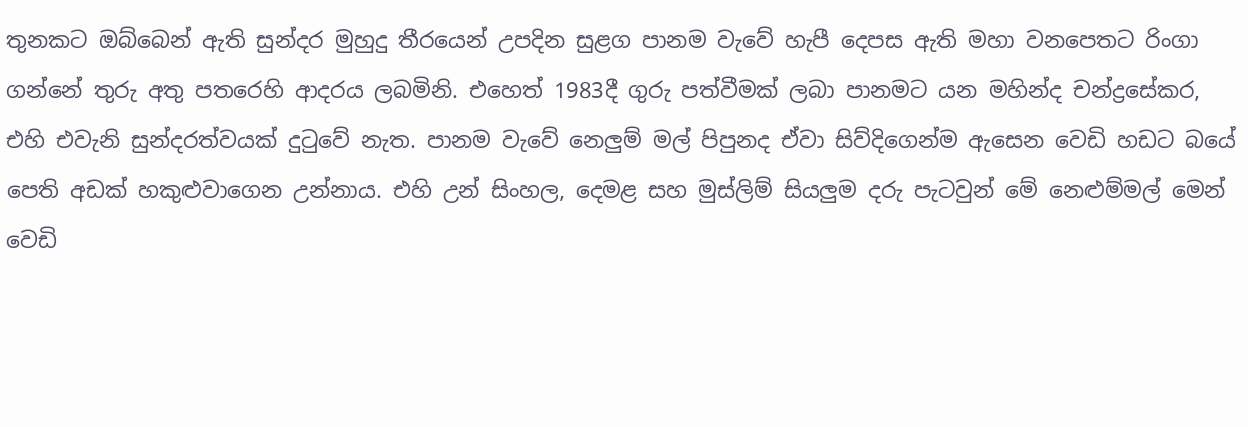තුනකට ඔබ්බෙන් ඇති සුන්දර මුහුදු තීරයෙන් උපදින සුළග පානම වැවේ හැපී දෙපස ඇති මහා වනපෙතට රිංගා ගන්නේ තුරු අතු පතරෙහි ආදරය ලබමිනි. එහෙත් 1983දී ගුරු පත්වීමක් ලබා පානමට යන මහින්ද චන්ද්‍රසේකර, එහි එවැනි සුන්දරත්වයක් දුටුවේ නැත. පානම වැවේ නෙලුම් මල් පිපුනද ඒවා සිව්දිගෙන්ම ඇසෙන වෙඩි හඩට බයේ පෙති අඩක් හකුළුවාගෙන උන්නාය. එහි උන් සිංහල, දෙමළ සහ මුස්ලිම් සියලුම දරු පැටවුන් මේ නෙළුම්මල් මෙන් වෙඩි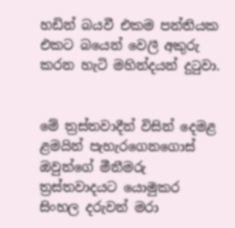හඩින් බයවී එකම පන්තියක එකට බයෙන් වෙලී අකුරු කරන හැටි මහින්දයන් දුටුවා.


මේ ත්‍රස්තවාදීන් විසින් දෙමළ ළමයින් පැහැරගෙනගොස් ඔවුන්ගේ මීනීමරු ත්‍රස්තවාදයට යොමුකර සිංහල දරුවන් මරා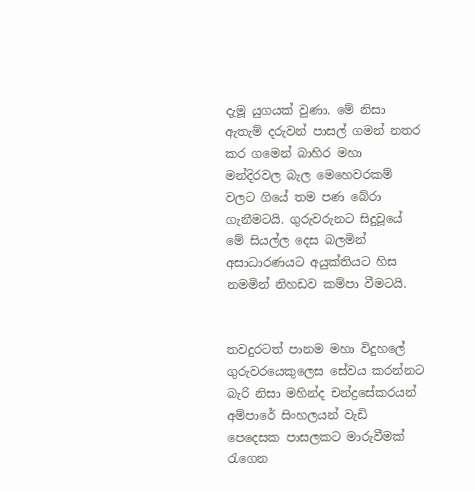දැමූ යුගයක් වුණා. මේ නිසා ඇතැම් දරුවන් පාසල් ගමන් නතර කර ගමෙන් බාහිර මහා මන්දිරවල බැල මෙහෙවරකම් වලට ගියේ තම පණ බේරා ගැනීමටයි. ගුරුවරුනට සිදුවූයේ මේ සියල්ල දෙස බලමින් අසාධාරණයට අයුක්තියට හිස නමමින් නිහඩව කම්පා වීමටයි.


තවදුරටත් පානම මහා විදුහලේ ගුරුවරයෙකුලෙස සේවය කරන්නට බැරි නිසා මහින්ද චන්ද්‍රසේකරයන් අම්පාරේ සිංහලයන් වැඩි පෙදෙසක පාසලකට මාරුවීමක් රැගෙන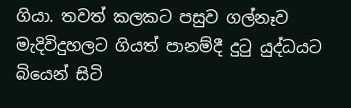ගියා. තවත් කලකට පසුව ගල්නෑව මැදිවිදුහලට ගියත් පානම්දී දුටු යුද්ධයට බියෙන් සිටි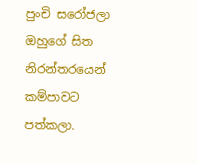පුංචි සරෝජලා ඔහුගේ සිත නිරන්තරයෙන් කම්පාවට පත්කලා.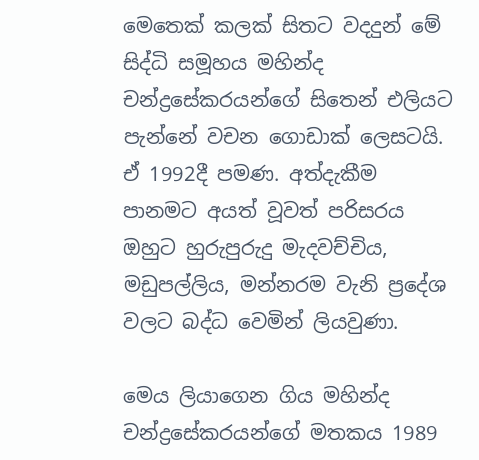මෙතෙක් කලක් සිතට වදදුන් මේ සිද්ධි සමූහය මහින්ද චන්ද්‍රසේකරයන්ගේ සිතෙන් එලියට පැන්නේ වචන ගොඩාක් ලෙසටයි. ඒ 1992දී පමණ. අත්දැකීම පානමට අයත් වූවත් පරිසරය ඔහුට හුරුපුරුදු මැදවච්චිය, මඩුපල්ලිය, මන්නරම වැනි ප්‍රදේශ වලට බද්ධ වෙමින් ලියවුණා.

මෙය ලියාගෙන ගිය මහින්ද චන්ද්‍රසේකරයන්ගේ මතකය 1989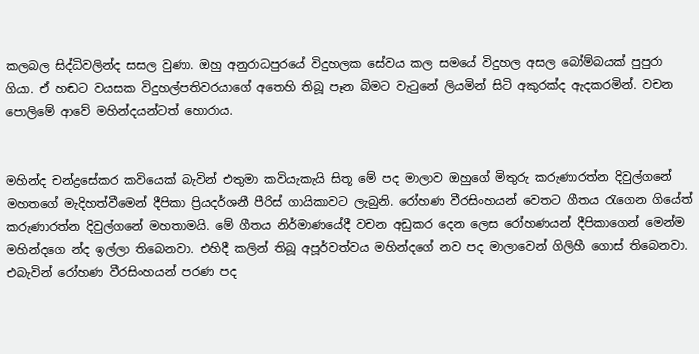කලබල සිද්ධිවලින්ද සසල වුණා. ඔහු අනුරාධපුරයේ විදුහලක සේවය කල සමයේ විදුහල අසල බෝම්බයක් පුපුරා ගියා. ඒ හඬට වයසක විදුහල්පතිවරයාගේ අතෙහි තිබූ පෑන බිමට වැටුනේ ලියමින් සිටි අකුරක්ද ඇදකරමින්. වචන පොලිමේ ආවේ මහින්දයන්ටත් හොරාය.


මහින්ද චන්ද්‍රසේකර කවියෙක් බැවින් එතුමා කවියැකැයි සිතූ මේ පද මාලාව ඔහුගේ මිතුරු කරුණාරත්න දිවුල්ගනේ මහතගේ මැදිහත්වීමෙන් දීපිකා ප්‍රියදර්ශනී පීරිස් ගායිකාවට ලැබුනි. රෝහණ වීරසිංහයන් වෙතට ගීතය රැගෙන ගියේත් කරුණාරත්න දිවුල්ගනේ මහතාමයි. මේ ගීතය නිර්මාණයේදී වචන අඩුකර දෙන ලෙස රෝහණයන් දීපිකාගෙන් මෙන්ම මහින්දගෙ න්ද ඉල්ලා තිබෙනවා. එහිදී කලින් තිබූ අපූර්වත්වය මහින්දගේ නව පද මාලාවෙන් ගිලිහී ගොස් තිබෙනවා. එබැවින් රෝහණ වීරසිංහයන් පරණ පද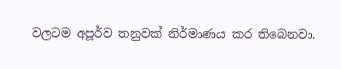වලටම අපූර්ව තනුවක් නිර්මාණය කර තිබෙනවා.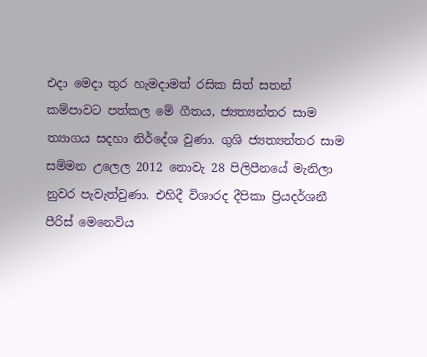එදා මෙදා තුර හැමදාමත් රසික සිත් සතන් කම්පාවට පත්කල මේ ගීතය, ජ්‍යත්‍යන්තර සාම ත්‍යාගය සදහා නිර්දේශ වුණා. ගුශි ජ්‍යත්‍යන්තර සාම සම්මන උලෙල 2012 නොවැ 28 පිලිපීනයේ මැනිලා නුවර පැවැත්වුණා. එහිදී විශාරද දීපිකා ප්‍රියදර්ශනී පීරිස් මෙනෙවිය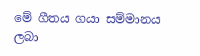මේ ගීතය ගයා සම්මානය ලබා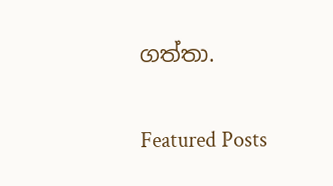ගත්තා.

Featured Posts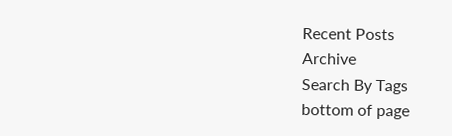Recent Posts
Archive
Search By Tags
bottom of page